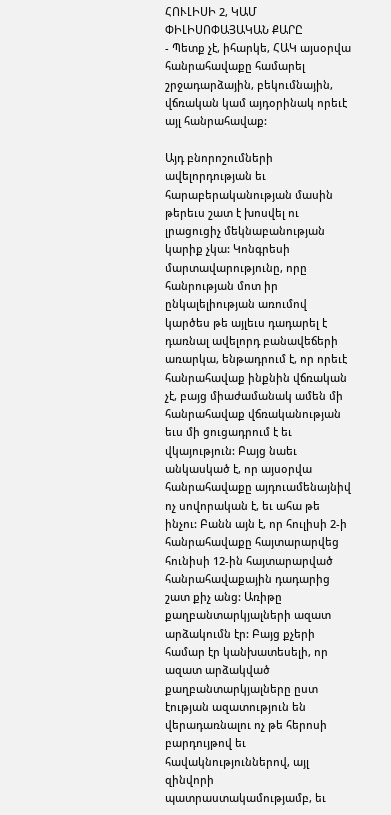ՀՈՒԼԻՍԻ 2, ԿԱՄ ՓԻԼԻՍՈՓԱՅԱԿԱՆ ՔԱՐԸ
- Պետք չէ, իհարկե, ՀԱԿ այսօրվա հանրահավաքը համարել շրջադարձային, բեկումնային, վճռական կամ այդօրինակ որեւէ այլ հանրահավաք:

Այդ բնորոշումների ավելորդության եւ հարաբերականության մասին թերեւս շատ է խոսվել ու լրացուցիչ մեկնաբանության կարիք չկա: Կոնգրեսի մարտավարությունը, որը հանրության մոտ իր ընկալելիության առումով կարծես թե այլեւս դադարել է դառնալ ավելորդ բանավեճերի առարկա, ենթադրում է, որ որեւէ հանրահավաք ինքնին վճռական չէ, բայց միաժամանակ ամեն մի հանրահավաք վճռականության եւս մի ցուցադրում է եւ վկայություն: Բայց նաեւ անկասկած է, որ այսօրվա հանրահավաքը այդուամենայնիվ ոչ սովորական է, եւ ահա թե ինչու: Բանն այն է, որ հուլիսի 2-ի հանրահավաքը հայտարարվեց հունիսի 12-ին հայտարարված հանրահավաքային դադարից շատ քիչ անց: Առիթը քաղբանտարկյալների ազատ արձակումն էր: Բայց քչերի համար էր կանխատեսելի, որ ազատ արձակված քաղբանտարկյալները ըստ էության ազատություն են վերադառնալու ոչ թե հերոսի բարդույթով եւ հավակնություններով, այլ զինվորի պատրաստակամությամբ, եւ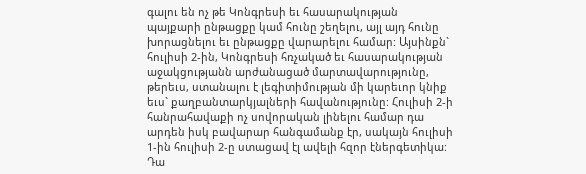գալու են ոչ թե Կոնգրեսի եւ հասարակության պայքարի ընթացքը կամ հունը շեղելու, այլ այդ հունը խորացնելու եւ ընթացքը վարարելու համար: Այսինքն` հուլիսի 2-ին, Կոնգրեսի հռչակած եւ հասարակության աջակցությանն արժանացած մարտավարությունը, թերեւս, ստանալու է լեգիտիմության մի կարեւոր կնիք եւս` քաղբանտարկյալների հավանությունը: Հուլիսի 2-ի հանրահավաքի ոչ սովորական լինելու համար դա արդեն իսկ բավարար հանգամանք էր, սակայն հուլիսի 1-ին հուլիսի 2-ը ստացավ էլ ավելի հզոր էներգետիկա: Դա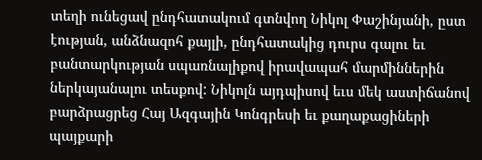տեղի ունեցավ ընդհատակում գտնվող Նիկոլ Փաշինյանի, ըստ էության, անձնազոհ քայլի, ընդհատակից դուրս գալու եւ բանտարկության սպառնալիքով իրավապահ մարմիններին ներկայանալու տեսքով: Նիկոլն այդպիսով եւս մեկ աստիճանով բարձրացրեց Հայ Ազգային Կոնգրեսի եւ քաղաքացիների պայքարի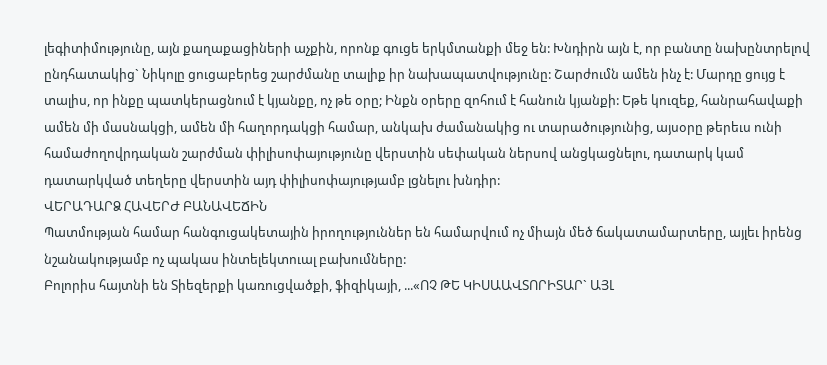լեգիտիմությունը, այն քաղաքացիների աչքին, որոնք գուցե երկմտանքի մեջ են: Խնդիրն այն է, որ բանտը նախընտրելով ընդհատակից` Նիկոլը ցուցաբերեց շարժմանը տալիք իր նախապատվությունը: Շարժումն ամեն ինչ է: Մարդը ցույց է տալիս, որ ինքը պատկերացնում է կյանքը, ոչ թե օրը; Ինքն օրերը զոհում է հանուն կյանքի: Եթե կուզեք, հանրահավաքի ամեն մի մասնակցի, ամեն մի հաղորդակցի համար, անկախ ժամանակից ու տարածությունից, այսօրը թերեւս ունի համաժողովրդական շարժման փիլիսոփայությունը վերստին սեփական ներսով անցկացնելու, դատարկ կամ դատարկված տեղերը վերստին այդ փիլիսոփայությամբ լցնելու խնդիր:
ՎԵՐԱԴԱՐՁ ՀԱՎԵՐԺ ԲԱՆԱՎԵՃԻՆ
Պատմության համար հանգուցակետային իրողություններ են համարվում ոչ միայն մեծ ճակատամարտերը, այլեւ իրենց նշանակությամբ ոչ պակաս ինտելեկտուալ բախումները:
Բոլորիս հայտնի են Տիեզերքի կառուցվածքի, ֆիզիկայի, ...«ՈՉ ԹԵ ԿԻՍԱԱՎՏՈՐԻՏԱՐ` ԱՅԼ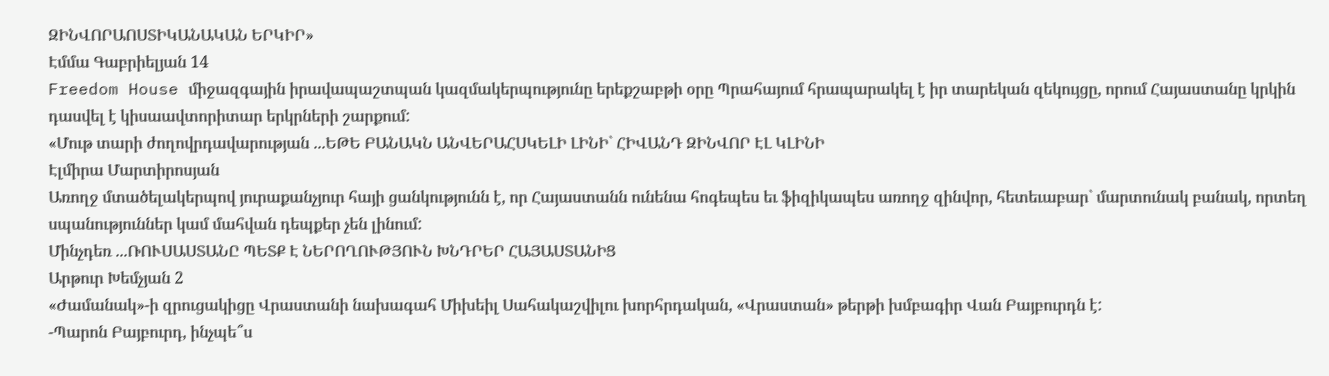ԶԻՆՎՈՐԱՈՍՏԻԿԱՆԱԿԱՆ ԵՐԿԻՐ»
Էմմա Գաբրիելյան 14
Freedom House միջազգային իրավապաշտպան կազմակերպությունը երեքշաբթի օրը Պրահայում հրապարակել է իր տարեկան զեկույցը, որում Հայաստանը կրկին դասվել է կիսաավտորիտար երկրների շարքում:
«Մութ տարի ժողովրդավարության ...ԵԹԵ ԲԱՆԱԿՆ ԱՆՎԵՐԱՀՍԿԵԼԻ ԼԻՆԻ` ՀԻՎԱՆԴ ԶԻՆՎՈՐ ԷԼ ԿԼԻՆԻ
Էլմիրա Մարտիրոսյան
Առողջ մտածելակերպով յուրաքանչյուր հայի ցանկությունն է, որ Հայաստանն ունենա հոգեպես եւ ֆիզիկապես առողջ զինվոր, հետեւաբար` մարտունակ բանակ, որտեղ սպանություններ կամ մահվան դեպքեր չեն լինում:
Մինչդեռ ...ՌՈՒՍԱՍՏԱՆԸ ՊԵՏՔ Է ՆԵՐՈՂՈՒԹՅՈՒՆ ԽՆԴՐԵՐ ՀԱՅԱՍՏԱՆԻՑ
Արթուր Խեմչյան 2
«Ժամանակ»-ի զրուցակիցը Վրաստանի նախագահ Միխեիլ Սահակաշվիլու խորհրդական, «Վրաստան» թերթի խմբագիր Վան Բայբուրդն է:
-Պարոն Բայբուրդ, ինչպե՞ս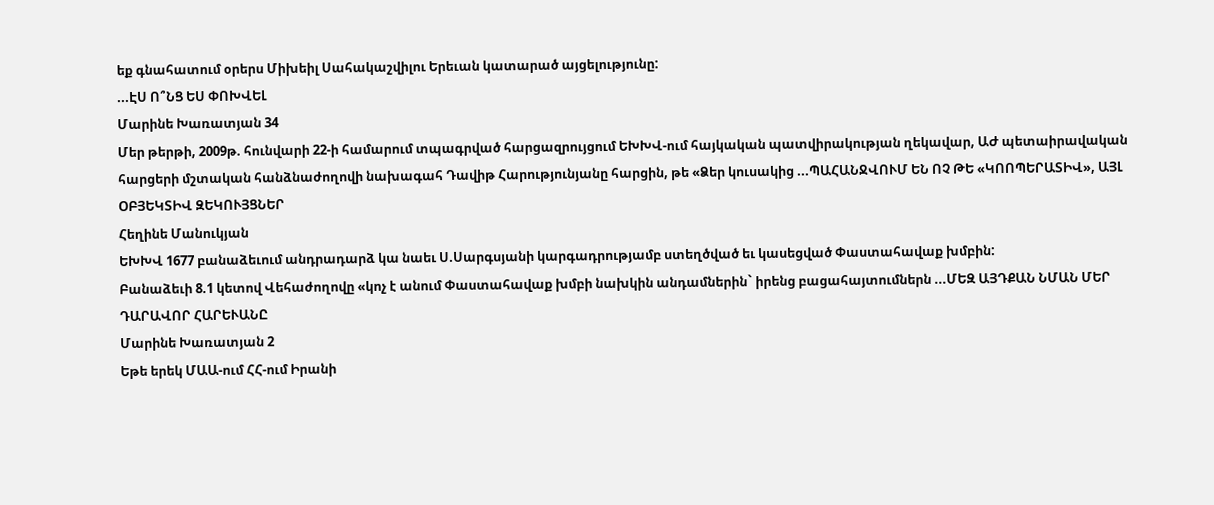եք գնահատում օրերս Միխեիլ Սահակաշվիլու Երեւան կատարած այցելությունը:
...ԷՍ Ո՞ՆՑ ԵՍ ՓՈԽՎԵԼ
Մարինե Խառատյան 34
Մեր թերթի, 2009թ. հունվարի 22-ի համարում տպագրված հարցազրույցում ԵԽԽՎ-ում հայկական պատվիրակության ղեկավար, ԱԺ պետաիրավական հարցերի մշտական հանձնաժողովի նախագահ Դավիթ Հարությունյանը հարցին, թե «Ձեր կուսակից ...ՊԱՀԱՆՋՎՈՒՄ ԵՆ ՈՉ ԹԵ «ԿՈՈՊԵՐԱՏԻՎ», ԱՅԼ ՕԲՅԵԿՏԻՎ ԶԵԿՈՒՅՑՆԵՐ
Հեղինե Մանուկյան
ԵԽԽՎ 1677 բանաձեւում անդրադարձ կա նաեւ Ս.Սարգսյանի կարգադրությամբ ստեղծված եւ կասեցված Փաստահավաք խմբին:
Բանաձեւի 8.1 կետով Վեհաժողովը «կոչ է անում Փաստահավաք խմբի նախկին անդամներին` իրենց բացահայտումներն ...ՄԵԶ ԱՅԴՔԱՆ ՆՄԱՆ ՄԵՐ ԴԱՐԱՎՈՐ ՀԱՐԵՒԱՆԸ
Մարինե Խառատյան 2
Եթե երեկ ՄԱԱ-ում ՀՀ-ում Իրանի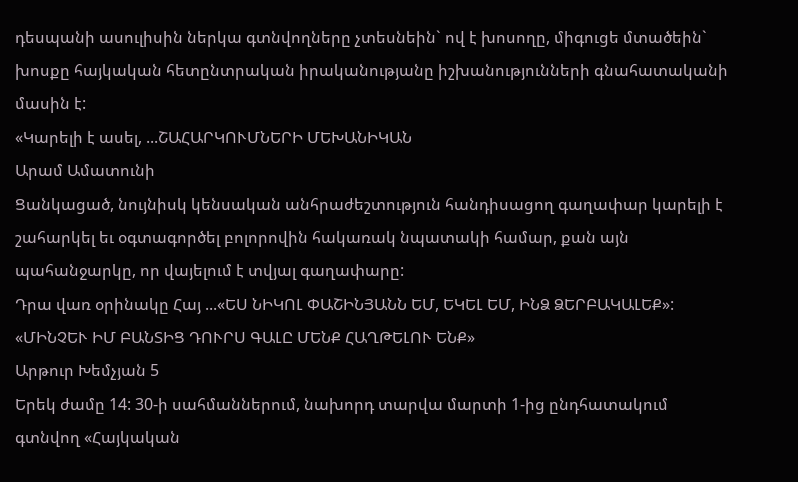դեսպանի ասուլիսին ներկա գտնվողները չտեսնեին` ով է խոսողը, միգուցե մտածեին` խոսքը հայկական հետընտրական իրականությանը իշխանությունների գնահատականի մասին է:
«Կարելի է ասել, ...ՇԱՀԱՐԿՈՒՄՆԵՐԻ ՄԵԽԱՆԻԿԱՆ
Արամ Ամատունի
Ցանկացած, նույնիսկ կենսական անհրաժեշտություն հանդիսացող գաղափար կարելի է շահարկել եւ օգտագործել բոլորովին հակառակ նպատակի համար, քան այն պահանջարկը, որ վայելում է տվյալ գաղափարը:
Դրա վառ օրինակը Հայ ...«ԵՍ ՆԻԿՈԼ ՓԱՇԻՆՅԱՆՆ ԵՄ, ԵԿԵԼ ԵՄ, ԻՆՁ ՁԵՐԲԱԿԱԼԵՔ»: «ՄԻՆՉԵՒ ԻՄ ԲԱՆՏԻՑ ԴՈՒՐՍ ԳԱԼԸ ՄԵՆՔ ՀԱՂԹԵԼՈՒ ԵՆՔ»
Արթուր Խեմչյան 5
Երեկ ժամը 14: 30-ի սահմաններում, նախորդ տարվա մարտի 1-ից ընդհատակում գտնվող «Հայկական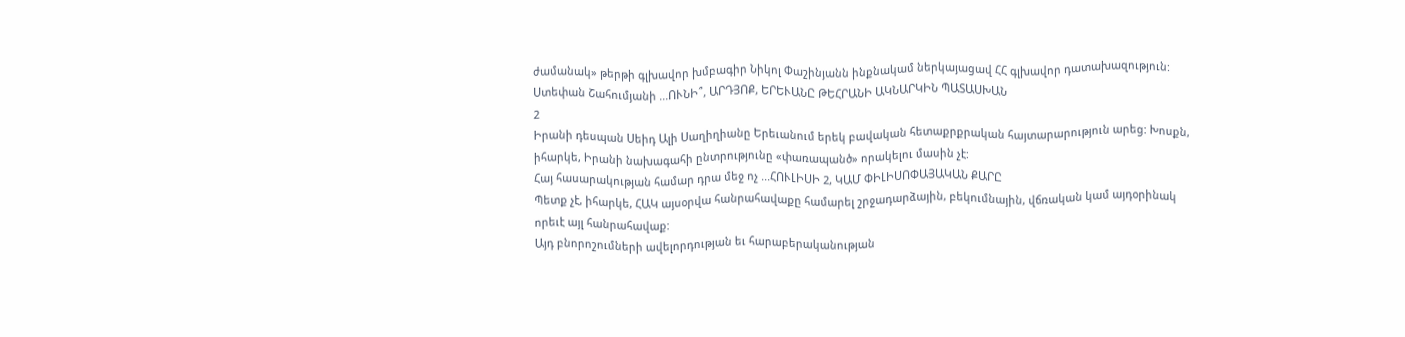ժամանակ» թերթի գլխավոր խմբագիր Նիկոլ Փաշինյանն ինքնակամ ներկայացավ ՀՀ գլխավոր դատախազություն:
Ստեփան Շահումյանի ...ՈՒՆԻ՞, ԱՐԴՅՈՔ, ԵՐԵՒԱՆԸ ԹԵՀՐԱՆԻ ԱԿՆԱՐԿԻՆ ՊԱՏԱՍԽԱՆ
2
Իրանի դեսպան Սեիդ Ալի Սաղիղիանը Երեւանում երեկ բավական հետաքրքրական հայտարարություն արեց: Խոսքն, իհարկե, Իրանի նախագահի ընտրությունը «փառապանծ» որակելու մասին չէ:
Հայ հասարակության համար դրա մեջ ոչ ...ՀՈՒԼԻՍԻ 2, ԿԱՄ ՓԻԼԻՍՈՓԱՅԱԿԱՆ ՔԱՐԸ
Պետք չէ, իհարկե, ՀԱԿ այսօրվա հանրահավաքը համարել շրջադարձային, բեկումնային, վճռական կամ այդօրինակ որեւէ այլ հանրահավաք:
Այդ բնորոշումների ավելորդության եւ հարաբերականության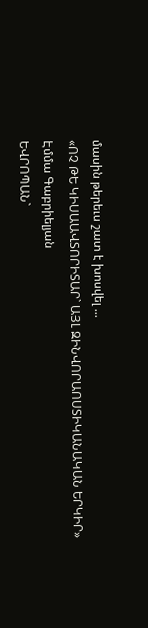մասին թերեւս շատ է խոսվել ...
«ՈՉ ԹԵ ԿԻՍԱԱՎՏՈՐԻՏԱՐ` ԱՅԼ ԶԻՆՎՈՐԱՈՍՏԻԿԱՆԱԿԱՆ ԵՐԿԻՐ»
Էմմա Գաբրիելյան
ԵՎՐՈՊԱՆ`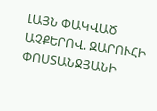ԼԱՅՆ ՓԱԿՎԱԾ ԱՉՔԵՐՈՎ. ԶԱՐՈՒՀԻ ՓՈՍՏԱՆՋՅԱՆԻ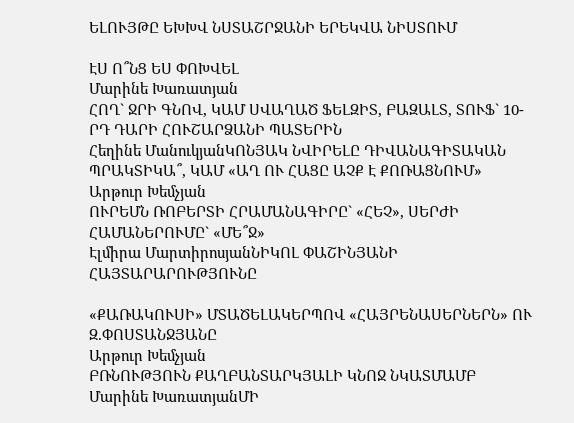ԵԼՈՒՅԹԸ ԵԽԽՎ ՆՍՏԱՇՐՋԱՆԻ ԵՐԵԿՎԱ ՆԻՍՏՈՒՄ

ԷՍ Ո՞ՆՑ ԵՍ ՓՈԽՎԵԼ
Մարինե Խառատյան
ՀՈՂ` ՋՐԻ ԳՆՈՎ, ԿԱՄ ՍՎԱՂԱԾ ՖԵԼԶԻՏ, ԲԱԶԱԼՏ, ՏՈՒՖ` 10-ՐԴ ԴԱՐԻ ՀՈՒՇԱՐՁԱՆԻ ՊԱՏԵՐԻՆ
Հեղինե ՄանուկյանԿՈՆՅԱԿ ՆՎԻՐԵԼԸ ԴԻՎԱՆԱԳԻՏԱԿԱՆ ՊՐԱԿՏԻԿԱ՞, ԿԱՄ «ԱՂ ՈՒ ՀԱՑԸ ԱՉՔ Է ՔՈՌԱՑՆՈՒՄ»
Արթուր Խեմչյան
ՈՒՐԵՄՆ ՌՈԲԵՐՏԻ ՀՐԱՄԱՆԱԳԻՐԸ` «ՀԵՉ», ՍԵՐԺԻ ՀԱՄԱՆԵՐՈՒՄԸ` «ՄԵ՞Ջ»
Էլմիրա ՄարտիրոսյանՆԻԿՈԼ ՓԱՇԻՆՅԱՆԻ ՀԱՅՏԱՐԱՐՈՒԹՅՈՒՆԸ

«ՔԱՌԱԿՈՒՍԻ» ՄՏԱԾԵԼԱԿԵՐՊՈՎ «ՀԱՅՐԵՆԱՍԵՐՆԵՐՆ» ՈՒ Զ.ՓՈՍՏԱՆՋՅԱՆԸ
Արթուր Խեմչյան
ԲՌՆՈՒԹՅՈՒՆ ՔԱՂԲԱՆՏԱՐԿՅԱԼԻ ԿՆՈՋ ՆԿԱՏՄԱՄԲ
Մարինե ԽառատյանՄԻ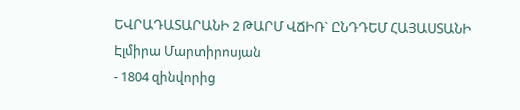ԵՎՐԱԴԱՏԱՐԱՆԻ 2 ԹԱՐՄ ՎՃԻՌ` ԸՆԴԴԵՄ ՀԱՅԱՍՏԱՆԻ
Էլմիրա Մարտիրոսյան
- 1804 զինվորից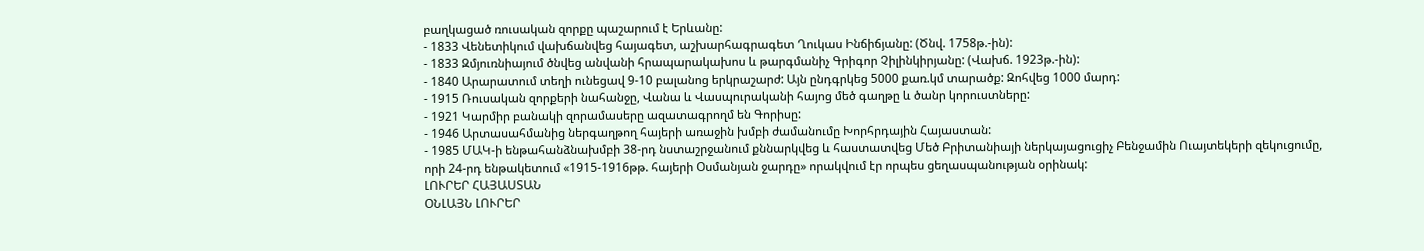բաղկացած ռուսական զորքը պաշարում է Երևանը:
- 1833 Վենետիկում վախճանվեց հայագետ, աշխարհագրագետ Ղուկաս Ինճիճյանը: (Ծնվ. 1758թ.-ին):
- 1833 Զմյուռնիայում ծնվեց անվանի հրապարակախոս և թարգմանիչ Գրիգոր Չիլինկիրյանը: (Վախճ. 1923թ.-ին):
- 1840 Արարատում տեղի ունեցավ 9-10 բալանոց երկրաշարժ: Այն ընդգրկեց 5000 քառ.կմ տարածք: Զոհվեց 1000 մարդ:
- 1915 Ռուսական զորքերի նահանջը, Վանա և Վասպուրականի հայոց մեծ գաղթը և ծանր կորուստները:
- 1921 Կարմիր բանակի զորամասերը ազատագրողմ են Գորիսը:
- 1946 Արտասահմանից ներգաղթող հայերի առաջին խմբի ժամանումը Խորհրդային Հայաստան:
- 1985 ՄԱԿ-ի ենթահանձնախմբի 38-րդ նստաշրջանում քննարկվեց և հաստատվեց Մեծ Բրիտանիայի ներկայացուցիչ Բենջամին Ուայտեկերի զեկուցումը, որի 24-րդ ենթակետում «1915-1916թթ. հայերի Օսմանյան ջարդը» որակվում էր որպես ցեղասպանության օրինակ:
ԼՈՒՐԵՐ ՀԱՅԱՍՏԱՆ
ՕՆԼԱՅՆ ԼՈՒՐԵՐ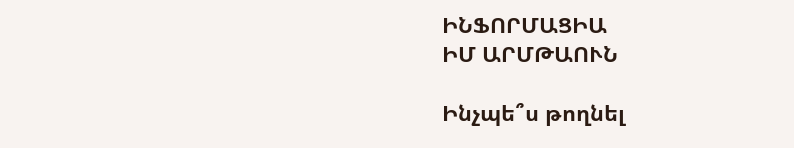ԻՆՖՈՐՄԱՑԻԱ
ԻՄ ԱՐՄԹԱՈՒՆ

Ինչպե՞ս թողնել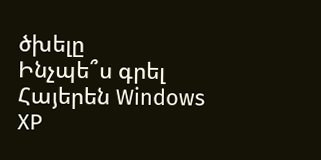ծխելը
Ինչպե՞ս գրել Հայերեն Windows XP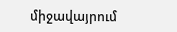միջավայրում